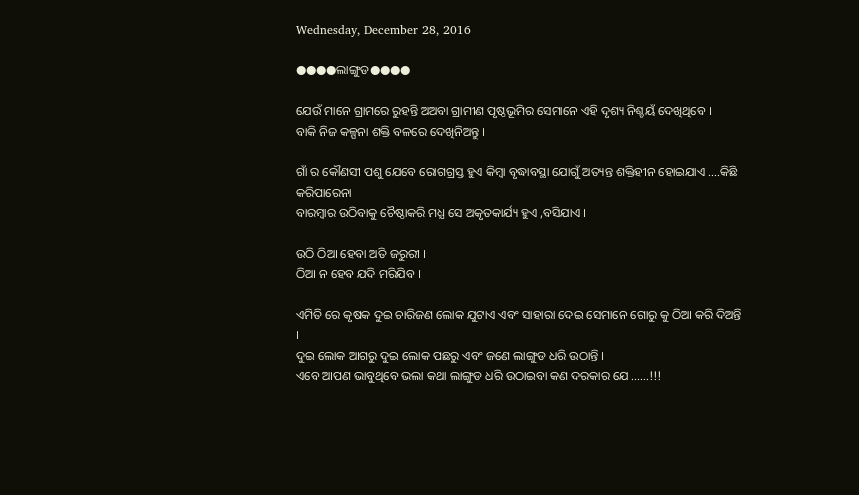Wednesday, December 28, 2016

●●●●ଲାଙ୍ଗୁଡ●●●●

ଯେଉଁ ମାନେ ଗ୍ରାମରେ ରୁହନ୍ତି ଅଅବା ଗ୍ରାମୀଣ ପୃଷ୍ଠଭୂମିର ସେମାନେ ଏହି ଦୃଶ୍ୟ ନିଶ୍ଚୟଁ ଦେଖିଥିବେ ।
ବାକି ନିଜ କଳ୍ପନା ଶକ୍ତି ବଳରେ ଦେଖିନିଅନ୍ତୁ ।

ଗାଁ ର କୌଣସୀ ପଶୁ ଯେବେ ରୋଗଗ୍ରସ୍ତ ହୁଏ କିମ୍ବା ବୃଦ୍ଧାବସ୍ଥା ଯୋଗୁଁ ଅତ୍ୟନ୍ତ ଶକ୍ତିହୀନ ହୋଇଯାଏ ....କିଛି କରିପାରେନା
ବାରମ୍ବାର ଉଠିବାକୁ ଚୈଷ୍ଠାକରି ମଧ୍ଯ ସେ ଅକୃତକାର୍ଯ୍ୟ ହୁଏ ,ବସିଯାଏ ।

ଉଠି ଠିଆ ହେବା ଅତି ଜରୁରୀ ।
ଠିଆ ନ ହେବ ଯଦି ମରିଯିବ ।

ଏମିତି ରେ କୃଷକ ଦୁଇ ଚାରିଜଣ ଲୋକ ଯୁଟାଏ ଏବଂ ସାହାରା ଦେଇ ସେମାନେ ଗୋରୁ କୁ ଠିଆ କରି ଦିଅନ୍ତି ।
ଦୁଇ ଲୋକ ଆଗରୁ ଦୁଇ ଲୋକ ପଛରୁ ଏବଂ ଜଣେ ଲାଙ୍ଗୁଡ ଧରି ଉଠାନ୍ତି ।
ଏବେ ଆପଣ ଭାବୁଥିବେ ଭଲା କଥା ଲାଙ୍ଗୁଡ ଧରି ଉଠାଇବା କଣ ଦରକାର ଯେ ......!!!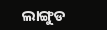ଲାଙ୍ଗୁଡ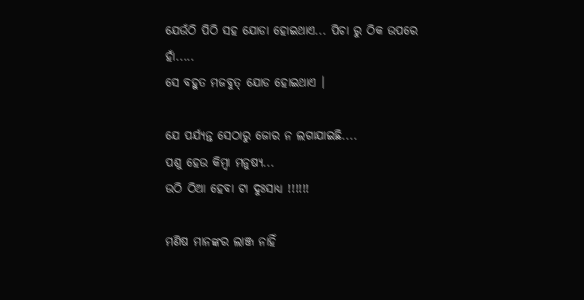ଯେଉଁଠି ପିଠି ସହ ଯୋଡା ହୋଇଥାଏ... ପିଚା ରୁ ଠିକ ଉପରେ ହାଁ.....
ସେ ବହୁତ ମଜବୁତ୍ ଯୋଡ ହୋଇଥାଏ ।

ଯେ ପର୍ଯ୍ୟନ୍ତ ସେଠାରୁ ଜୋର ନ ଲଗାଯାଇଛି....
ପଶୁ ହେଉ କିମ୍ବା ମନୁଷ୍ୟ...
ଉଠି ଠିଆ ହେବା ଟା ଦୁଃସାଧ୍ଯ !!!!!!

ମଣିଷ ମାନଙ୍କର ଲାଞ୍ଜ ନାହିଁ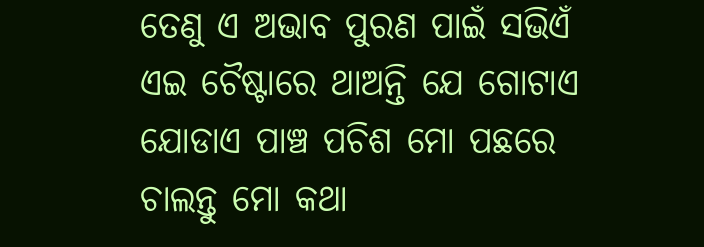ତେଣୁ ଏ ଅଭାବ ପୁରଣ ପାଇଁ ସଭିଏଁ ଏଇ ଚୈଷ୍ଟାରେ ଥାଅନ୍ତି ଯେ ଗୋଟାଏ ଯୋଡାଏ ପାଞ୍ଚ ପଚିଶ ମୋ ପଛରେ ଚାଲନ୍ତୁ ମୋ କଥା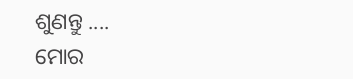ଶୁଣନ୍ତୁ ....
ମୋର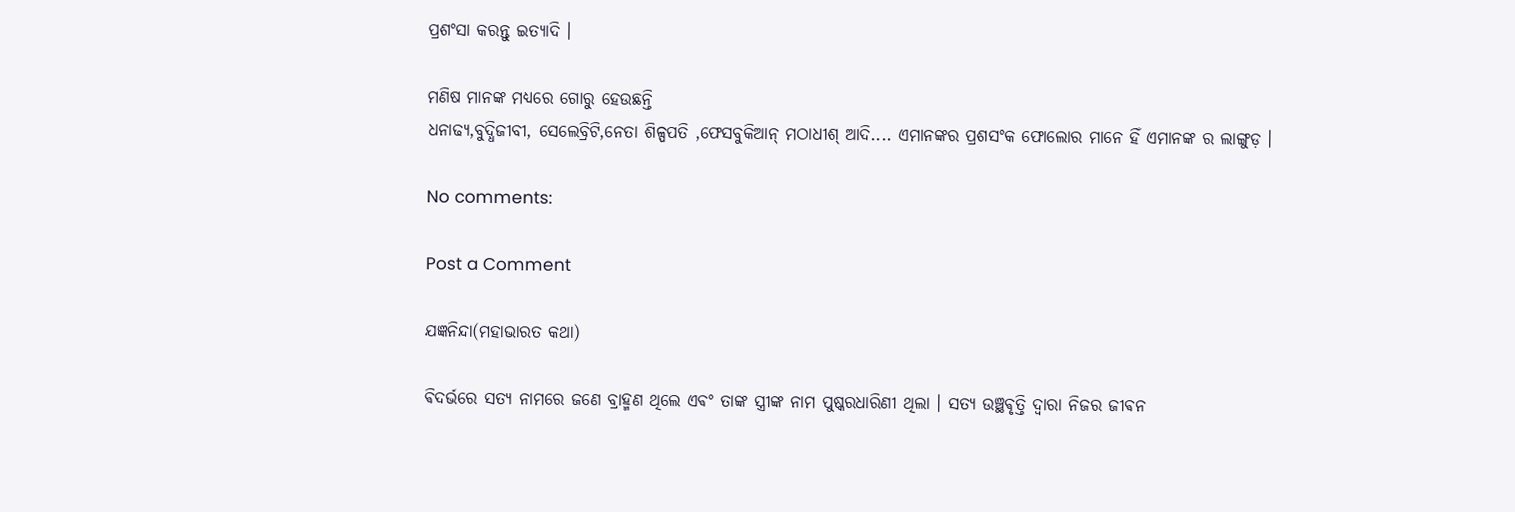ପ୍ରଶଂସା କରନ୍ତୁ ଇତ୍ୟାଦି ।

ମଣିଷ ମାନଙ୍କ ମଧ୍ଯରେ ଗୋରୁ ହେଉଛନ୍ତି
ଧନାଢ୍ୟ,ବୁଦ୍ଧିଜୀବୀ, ସେଲେବ୍ରିଟି,ନେତା ଶିଳ୍ପପତି ,ଫେସବୁକିଆନ୍ ମଠାଧୀଶ୍ ଆଦି.... ଏମାନଙ୍କର ପ୍ରଶସଂକ ଫୋଲୋର ମାନେ ହିଁ ଏମାନଙ୍କ ର ଲାଙ୍ଗୁଡ଼ ।

No comments:

Post a Comment

ଯଜ୍ଞନିନ୍ଦା(ମହାଭାରତ କଥା)

ଵିଦର୍ଭରେ ସତ୍ୟ ନାମରେ ଜଣେ ବ୍ରାହ୍ମଣ ଥିଲେ ଏଵଂ ତାଙ୍କ ସ୍ତ୍ରୀଙ୍କ ନାମ ପୁଷ୍କରଧାରିଣୀ ଥିଲା । ସତ୍ୟ ଉଞ୍ଛଵୃତ୍ତି ଦ୍ଵାରା ନିଜର ଜୀଵନ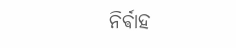ନିର୍ଵାହ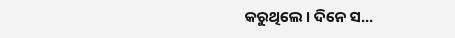କରୁଥିଲେ ‌। ଦିନେ ସ...